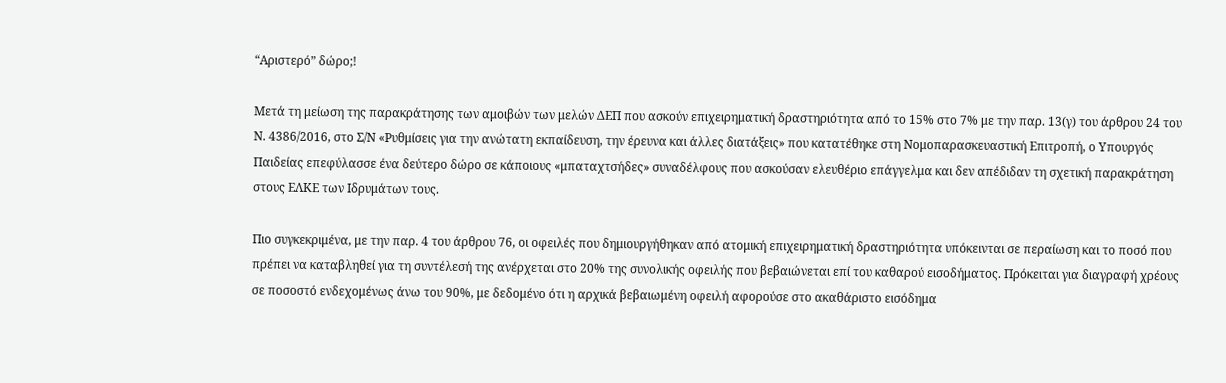“Αριστερό” δώρο;!

Μετά τη μείωση της παρακράτησης των αμοιβών των μελών ΔΕΠ που ασκούν επιχειρηματική δραστηριότητα από το 15% στο 7% με την παρ. 13(γ) του άρθρου 24 του Ν. 4386/2016, στο Σ/Ν «Ρυθμίσεις για την ανώτατη εκπαίδευση, την έρευνα και άλλες διατάξεις» που κατατέθηκε στη Νομοπαρασκευαστική Επιτροπή, ο Υπουργός Παιδείας επεφύλασσε ένα δεύτερο δώρο σε κάποιους «μπαταχτσήδες» συναδέλφους που ασκούσαν ελευθέριο επάγγελμα και δεν απέδιδαν τη σχετική παρακράτηση στους ΕΛΚΕ των Ιδρυμάτων τους.

Πιο συγκεκριμένα, με την παρ. 4 του άρθρου 76, οι οφειλές που δημιουργήθηκαν από ατομική επιχειρηματική δραστηριότητα υπόκεινται σε περαίωση και το ποσό που πρέπει να καταβληθεί για τη συντέλεσή της ανέρχεται στο 20% της συνολικής οφειλής που βεβαιώνεται επί του καθαρού εισοδήματος. Πρόκειται για διαγραφή χρέους σε ποσοστό ενδεχομένως άνω του 90%, με δεδομένο ότι η αρχικά βεβαιωμένη οφειλή αφορούσε στο ακαθάριστο εισόδημα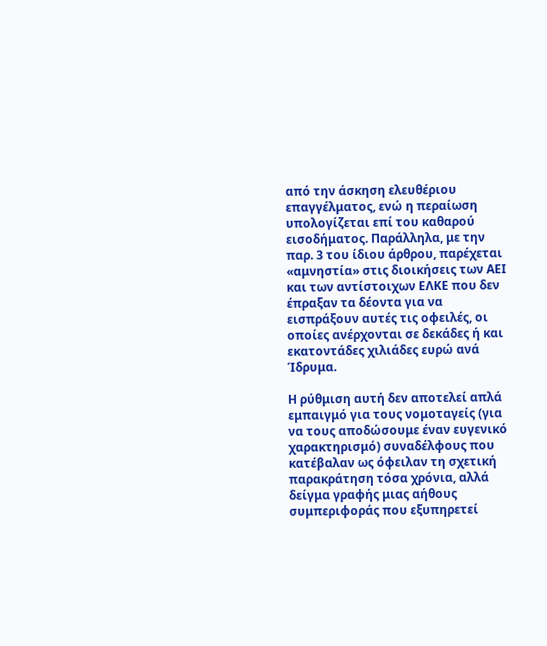από την άσκηση ελευθέριου επαγγέλματος, ενώ η περαίωση υπολογίζεται επί του καθαρού εισοδήματος. Παράλληλα, με την παρ. 3 του ίδιου άρθρου, παρέχεται «αμνηστία» στις διοικήσεις των ΑΕΙ και των αντίστοιχων ΕΛΚΕ που δεν έπραξαν τα δέοντα για να εισπράξουν αυτές τις οφειλές, οι οποίες ανέρχονται σε δεκάδες ή και εκατοντάδες χιλιάδες ευρώ ανά Ίδρυμα.

Η ρύθμιση αυτή δεν αποτελεί απλά εμπαιγμό για τους νομοταγείς (για να τους αποδώσουμε έναν ευγενικό χαρακτηρισμό) συναδέλφους που κατέβαλαν ως όφειλαν τη σχετική παρακράτηση τόσα χρόνια, αλλά δείγμα γραφής μιας αήθους συμπεριφοράς που εξυπηρετεί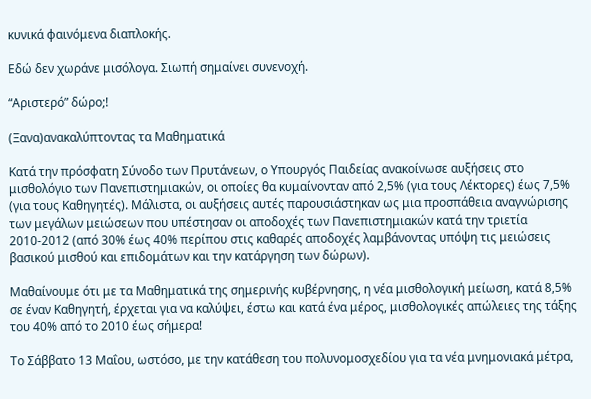κυνικά φαινόμενα διαπλοκής.

Εδώ δεν χωράνε μισόλογα. Σιωπή σημαίνει συνενοχή.

“Αριστερό” δώρο;!

(Ξανα)ανακαλύπτοντας τα Μαθηματικά

Κατά την πρόσφατη Σύνοδο των Πρυτάνεων, ο Υπουργός Παιδείας ανακοίνωσε αυξήσεις στο μισθολόγιο των Πανεπιστημιακών, οι οποίες θα κυμαίνονταν από 2,5% (για τους Λέκτορες) έως 7,5% (για τους Καθηγητές). Μάλιστα, οι αυξήσεις αυτές παρουσιάστηκαν ως μια προσπάθεια αναγνώρισης των μεγάλων μειώσεων που υπέστησαν οι αποδοχές των Πανεπιστημιακών κατά την τριετία 2010-2012 (από 30% έως 40% περίπου στις καθαρές αποδοχές λαμβάνοντας υπόψη τις μειώσεις βασικού μισθού και επιδομάτων και την κατάργηση των δώρων).

Μαθαίνουμε ότι με τα Μαθηματικά της σημερινής κυβέρνησης, η νέα μισθολογική μείωση, κατά 8,5% σε έναν Καθηγητή, έρχεται για να καλύψει, έστω και κατά ένα μέρος, μισθολογικές απώλειες της τάξης του 40% από το 2010 έως σήμερα!

Το Σάββατο 13 Μαΐου, ωστόσο, με την κατάθεση του πολυνομοσχεδίου για τα νέα μνημονιακά μέτρα,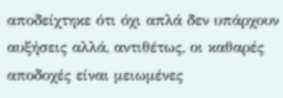αποδείχτηκε ότι όχι απλά δεν υπάρχουν αυξήσεις αλλά, αντιθέτως, οι καθαρές αποδοχές είναι μειωμένες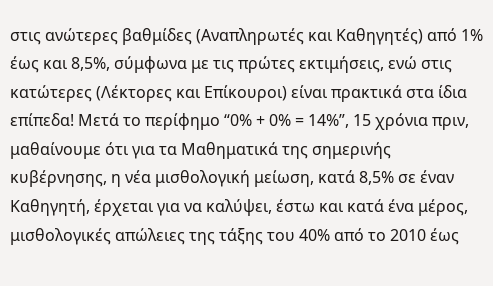στις ανώτερες βαθμίδες (Αναπληρωτές και Καθηγητές) από 1% έως και 8,5%, σύμφωνα με τις πρώτες εκτιμήσεις, ενώ στις κατώτερες (Λέκτορες και Επίκουροι) είναι πρακτικά στα ίδια επίπεδα! Μετά το περίφημο “0% + 0% = 14%”, 15 χρόνια πριν, μαθαίνουμε ότι για τα Μαθηματικά της σημερινής κυβέρνησης, η νέα μισθολογική μείωση, κατά 8,5% σε έναν Καθηγητή, έρχεται για να καλύψει, έστω και κατά ένα μέρος, μισθολογικές απώλειες της τάξης του 40% από το 2010 έως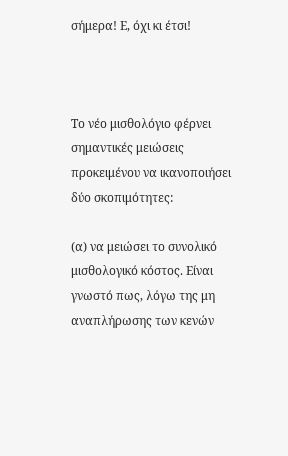σήμερα! Ε, όχι κι έτσι!



Το νέο μισθολόγιο φέρνει σημαντικές μειώσεις προκειμένου να ικανοποιήσει δύο σκοπιμότητες:

(α) να μειώσει το συνολικό μισθολογικό κόστος. Είναι γνωστό πως, λόγω της μη αναπλήρωσης των κενών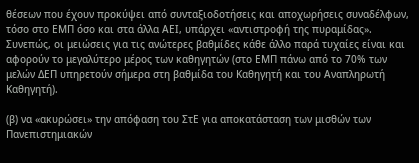θέσεων που έχουν προκύψει από συνταξιοδοτήσεις και αποχωρήσεις συναδέλφων, τόσο στο ΕΜΠ όσο και στα άλλα ΑΕΙ, υπάρχει «αντιστροφή της πυραμίδας». Συνεπώς, οι μειώσεις για τις ανώτερες βαθμίδες κάθε άλλο παρά τυχαίες είναι και αφορούν το μεγαλύτερο μέρος των καθηγητών (στο ΕΜΠ πάνω από το 70% των μελών ΔΕΠ υπηρετούν σήμερα στη βαθμίδα του Καθηγητή και του Αναπληρωτή Καθηγητή).

(β) να «ακυρώσει» την απόφαση του ΣτΕ για αποκατάσταση των μισθών των Πανεπιστημιακών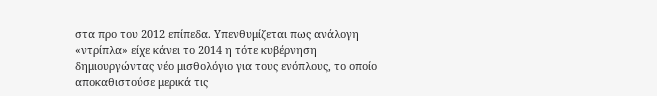στα προ του 2012 επίπεδα. Υπενθυμίζεται πως ανάλογη «ντρίπλα» είχε κάνει το 2014 η τότε κυβέρνηση δημιουργώντας νέο μισθολόγιο για τους ενόπλους, το οποίο αποκαθιστούσε μερικά τις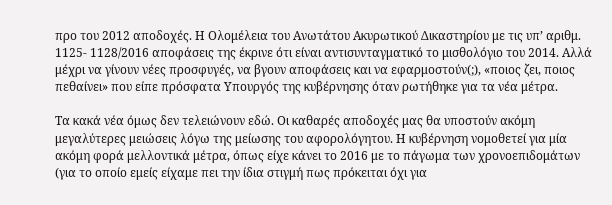προ του 2012 αποδοχές. Η Ολομέλεια του Ανωτάτου Ακυρωτικού Δικαστηρίου με τις υπ’ αριθμ. 1125- 1128/2016 αποφάσεις της έκρινε ότι είναι αντισυνταγματικό το μισθολόγιο του 2014. Αλλά μέχρι να γίνουν νέες προσφυγές, να βγουν αποφάσεις και να εφαρμοστούν(;), «ποιος ζει, ποιος πεθαίνει» που είπε πρόσφατα Υπουργός της κυβέρνησης όταν ρωτήθηκε για τα νέα μέτρα.

Τα κακά νέα όμως δεν τελειώνουν εδώ. Οι καθαρές αποδοχές μας θα υποστούν ακόμη μεγαλύτερες μειώσεις λόγω της μείωσης του αφορολόγητου. Η κυβέρνηση νομοθετεί για μία ακόμη φορά μελλοντικά μέτρα, όπως είχε κάνει το 2016 με το πάγωμα των χρονοεπιδομάτων (για το οποίο εμείς είχαμε πει την ίδια στιγμή πως πρόκειται όχι για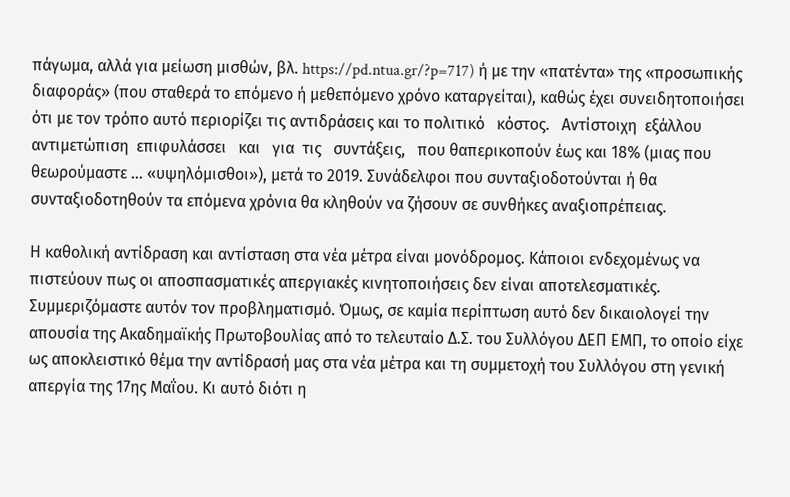πάγωμα, αλλά για μείωση μισθών, βλ. https://pd.ntua.gr/?p=717) ή με την «πατέντα» της «προσωπικής διαφοράς» (που σταθερά το επόμενο ή μεθεπόμενο χρόνο καταργείται), καθώς έχει συνειδητοποιήσει ότι με τον τρόπο αυτό περιορίζει τις αντιδράσεις και το πολιτικό   κόστος.   Αντίστοιχη  εξάλλου   αντιμετώπιση  επιφυλάσσει   και   για  τις   συντάξεις,   που θαπερικοπούν έως και 18% (μιας που θεωρούμαστε … «υψηλόμισθοι»), μετά το 2019. Συνάδελφοι που συνταξιοδοτούνται ή θα συνταξιοδοτηθούν τα επόμενα χρόνια θα κληθούν να ζήσουν σε συνθήκες αναξιοπρέπειας.

Η καθολική αντίδραση και αντίσταση στα νέα μέτρα είναι μονόδρομος. Κάποιοι ενδεχομένως να πιστεύουν πως οι αποσπασματικές απεργιακές κινητοποιήσεις δεν είναι αποτελεσματικές. Συμμεριζόμαστε αυτόν τον προβληματισμό. Όμως, σε καμία περίπτωση αυτό δεν δικαιολογεί την απουσία της Ακαδημαϊκής Πρωτοβουλίας από το τελευταίο Δ.Σ. του Συλλόγου ΔΕΠ ΕΜΠ, το οποίο είχε ως αποκλειστικό θέμα την αντίδρασή μας στα νέα μέτρα και τη συμμετοχή του Συλλόγου στη γενική απεργία της 17ης Μαΐου. Κι αυτό διότι η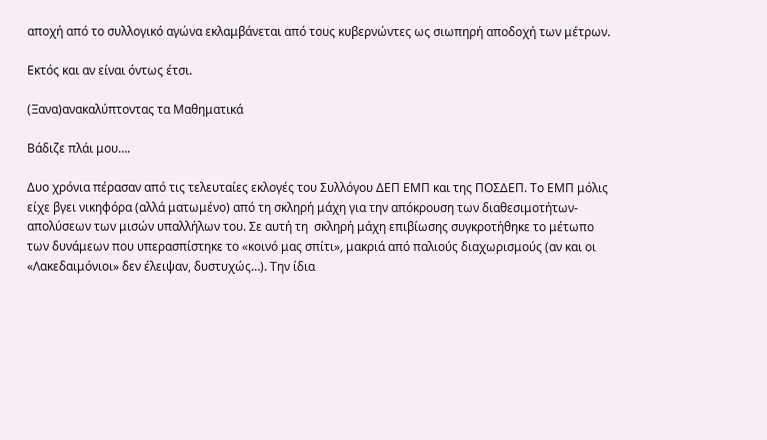αποχή από το συλλογικό αγώνα εκλαμβάνεται από τους κυβερνώντες ως σιωπηρή αποδοχή των μέτρων.

Εκτός και αν είναι όντως έτσι.

(Ξανα)ανακαλύπτοντας τα Μαθηματικά

Βάδιζε πλάι μου….

Δυο χρόνια πέρασαν από τις τελευταίες εκλογές του Συλλόγου ΔΕΠ ΕΜΠ και της ΠΟΣΔΕΠ. Το ΕΜΠ μόλις είχε βγει νικηφόρα (αλλά ματωμένο) από τη σκληρή μάχη για την απόκρουση των διαθεσιμοτήτων-απολύσεων των μισών υπαλλήλων του. Σε αυτή τη  σκληρή μάχη επιβίωσης συγκροτήθηκε το μέτωπο των δυνάμεων που υπερασπίστηκε το «κοινό μας σπίτι», μακριά από παλιούς διαχωρισμούς (αν και οι «Λακεδαιμόνιοι» δεν έλειψαν, δυστυχώς…). Την ίδια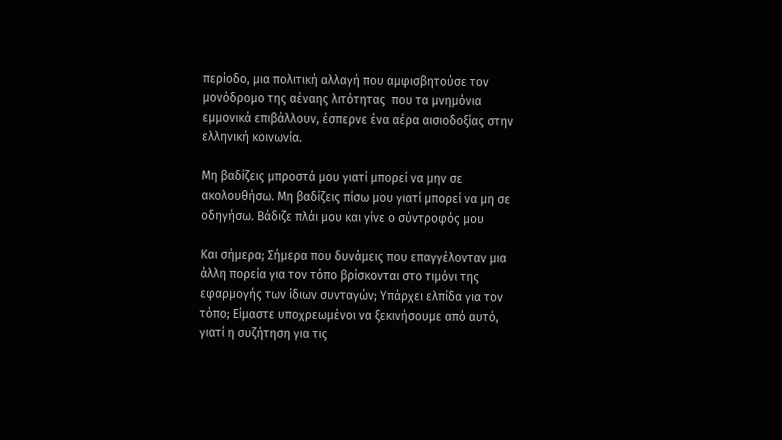περίοδο, μια πολιτική αλλαγή που αμφισβητούσε τον μονόδρομο της αέναης λιτότητας  που τα μνημόνια εμμονικά επιβάλλουν, έσπερνε ένα αέρα αισιοδοξίας στην ελληνική κοινωνία.

Μη βαδίζεις μπροστά μου γιατί μπορεί να μην σε ακολουθήσω. Μη βαδίζεις πίσω μου γιατί μπορεί να μη σε οδηγήσω. Βάδιζε πλάι μου και γίνε ο σύντροφός μου

Και σήμερα; Σήμερα που δυνάμεις που επαγγέλονταν μια άλλη πορεία για τον τόπο βρίσκονται στο τιμόνι της εφαρμογής των ίδιων συνταγών; Υπάρχει ελπίδα για τον τόπο; Είμαστε υποχρεωμένοι να ξεκινήσουμε από αυτό, γιατί η συζήτηση για τις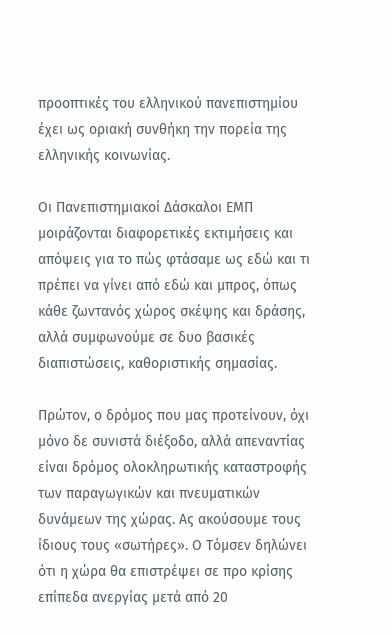προοπτικές του ελληνικού πανεπιστημίου έχει ως οριακή συνθήκη την πορεία της ελληνικής κοινωνίας.

Οι Πανεπιστημιακοί Δάσκαλοι ΕΜΠ μοιράζονται διαφορετικές εκτιμήσεις και απόψεις για το πώς φτάσαμε ως εδώ και τι πρέπει να γίνει από εδώ και μπρος, όπως κάθε ζωντανός χώρος σκέψης και δράσης, αλλά συμφωνούμε σε δυο βασικές διαπιστώσεις, καθοριστικής σημασίας.

Πρώτον, ο δρόμος που μας προτείνουν, όχι μόνο δε συνιστά διέξοδο, αλλά απεναντίας είναι δρόμος ολοκληρωτικής καταστροφής των παραγωγικών και πνευματικών δυνάμεων της χώρας. Ας ακούσουμε τους ίδιους τους «σωτήρες». Ο Τόμσεν δηλώνει ότι η χώρα θα επιστρέψει σε προ κρίσης επίπεδα ανεργίας μετά από 20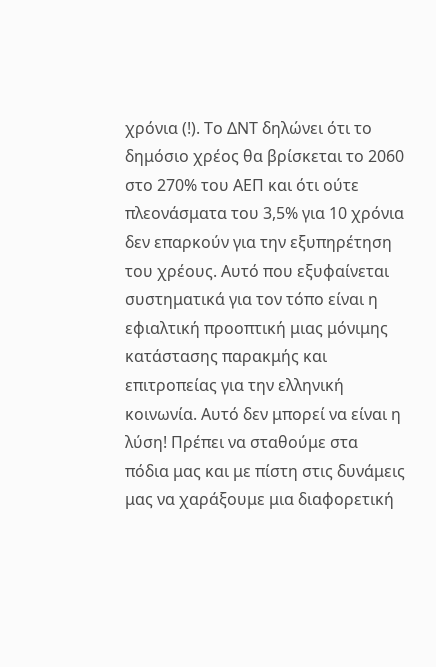χρόνια (!). Το ΔΝΤ δηλώνει ότι το δημόσιο χρέος θα βρίσκεται το 2060 στο 270% του ΑΕΠ και ότι ούτε πλεονάσματα του 3,5% για 10 χρόνια δεν επαρκούν για την εξυπηρέτηση του χρέους. Αυτό που εξυφαίνεται συστηματικά για τον τόπο είναι η εφιαλτική προοπτική μιας μόνιμης κατάστασης παρακμής και επιτροπείας για την ελληνική κοινωνία. Αυτό δεν μπορεί να είναι η λύση! Πρέπει να σταθούμε στα πόδια μας και με πίστη στις δυνάμεις μας να χαράξουμε μια διαφορετική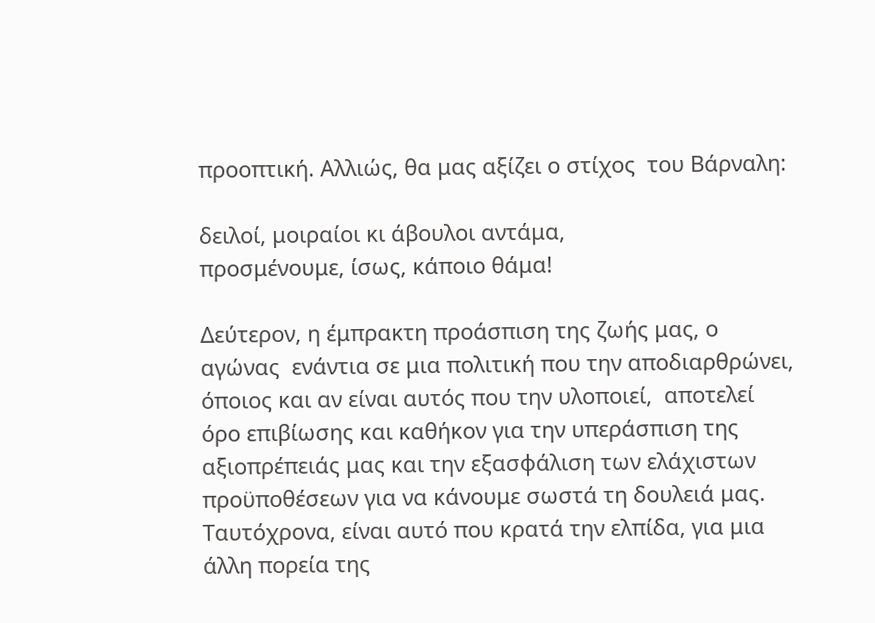προοπτική. Αλλιώς, θα μας αξίζει ο στίχος  του Βάρναλη:

δειλοί, μοιραίοι κι άβουλοι αντάμα,
προσμένουμε, ίσως, κάποιο θάμα!

Δεύτερον, η έμπρακτη προάσπιση της ζωής μας, ο αγώνας  ενάντια σε μια πολιτική που την αποδιαρθρώνει, όποιος και αν είναι αυτός που την υλοποιεί,  αποτελεί όρο επιβίωσης και καθήκον για την υπεράσπιση της αξιοπρέπειάς μας και την εξασφάλιση των ελάχιστων προϋποθέσεων για να κάνουμε σωστά τη δουλειά μας. Ταυτόχρονα, είναι αυτό που κρατά την ελπίδα, για μια άλλη πορεία της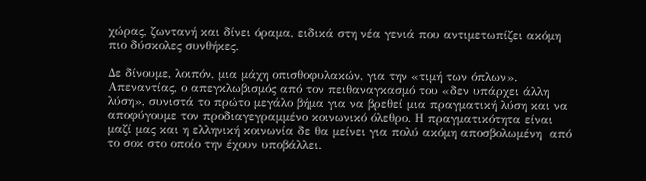χώρας, ζωντανή και δίνει όραμα, ειδικά στη νέα γενιά που αντιμετωπίζει ακόμη πιο δύσκολες συνθήκες.

Δε δίνουμε, λοιπόν, μια μάχη οπισθοφυλακών, για την «τιμή των όπλων». Απεναντίας, ο απεγκλωβισμός από τον πειθαναγκασμό του «δεν υπάρχει άλλη λύση», συνιστά το πρώτο μεγάλο βήμα για να βρεθεί μια πραγματική λύση και να αποφύγουμε τον προδιαγεγραμμένο κοινωνικό όλεθρο. Η πραγματικότητα είναι μαζί μας και η ελληνική κοινωνία δε θα μείνει για πολύ ακόμη αποσβολωμένη  από το σοκ στο οποίο την έχουν υποβάλλει.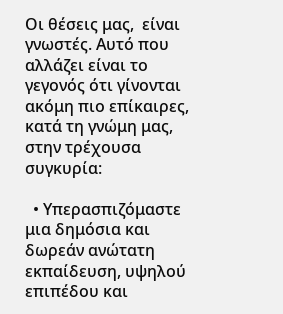Οι θέσεις μας,  είναι γνωστές. Αυτό που αλλάζει είναι το γεγονός ότι γίνονται ακόμη πιο επίκαιρες, κατά τη γνώμη μας, στην τρέχουσα συγκυρία:

  • Υπερασπιζόμαστε μια δημόσια και δωρεάν ανώτατη εκπαίδευση, υψηλού επιπέδου και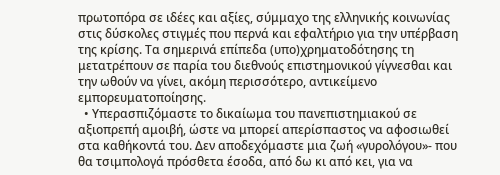πρωτοπόρα σε ιδέες και αξίες, σύμμαχο της ελληνικής κοινωνίας στις δύσκολες στιγμές που περνά και εφαλτήριο για την υπέρβαση της κρίσης. Τα σημερινά επίπεδα (υπο)χρηματοδότησης τη μετατρέπουν σε παρία του διεθνούς επιστημονικού γίγνεσθαι και την ωθούν να γίνει, ακόμη περισσότερο, αντικείμενο εμπορευματοποίησης.
  • Υπερασπιζόμαστε το δικαίωμα του πανεπιστημιακού σε αξιοπρεπή αμοιβή, ώστε να μπορεί απερίσπαστος να αφοσιωθεί στα καθήκοντά του. Δεν αποδεχόμαστε μια ζωή «γυρολόγου»- που θα τσιμπολογά πρόσθετα έσοδα, από δω κι από κει, για να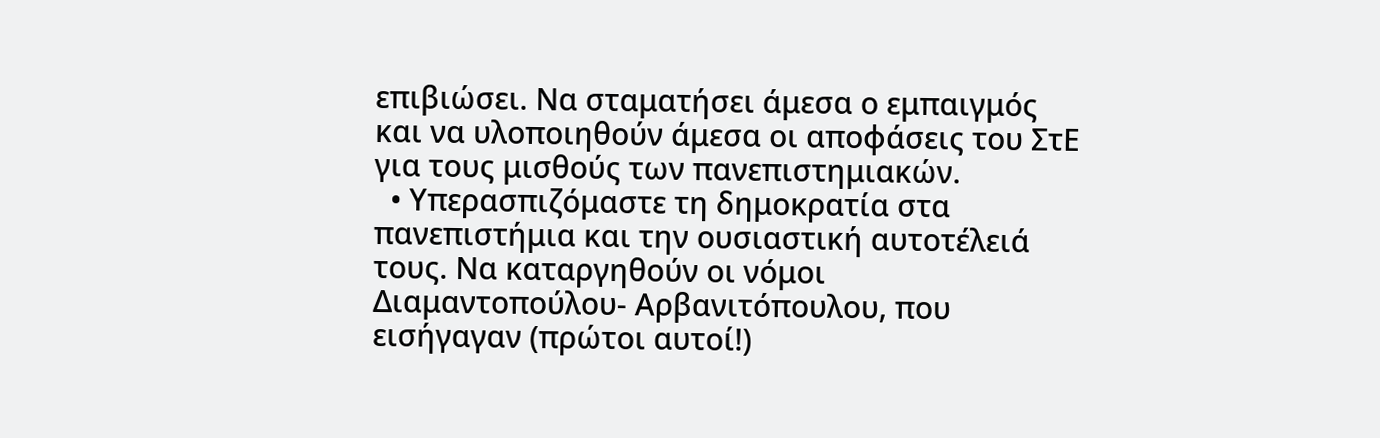επιβιώσει. Να σταματήσει άμεσα ο εμπαιγμός και να υλοποιηθούν άμεσα οι αποφάσεις του ΣτΕ για τους μισθούς των πανεπιστημιακών.
  • Υπερασπιζόμαστε τη δημοκρατία στα πανεπιστήμια και την ουσιαστική αυτοτέλειά τους. Να καταργηθούν οι νόμοι Διαμαντοπούλου- Αρβανιτόπουλου, που εισήγαγαν (πρώτοι αυτοί!)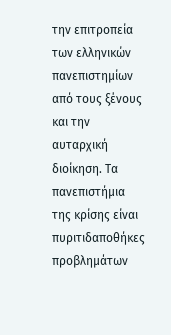την επιτροπεία των ελληνικών πανεπιστημίων από τους ξένους και την αυταρχική διοίκηση. Τα πανεπιστήμια της κρίσης είναι πυριτιδαποθήκες προβλημάτων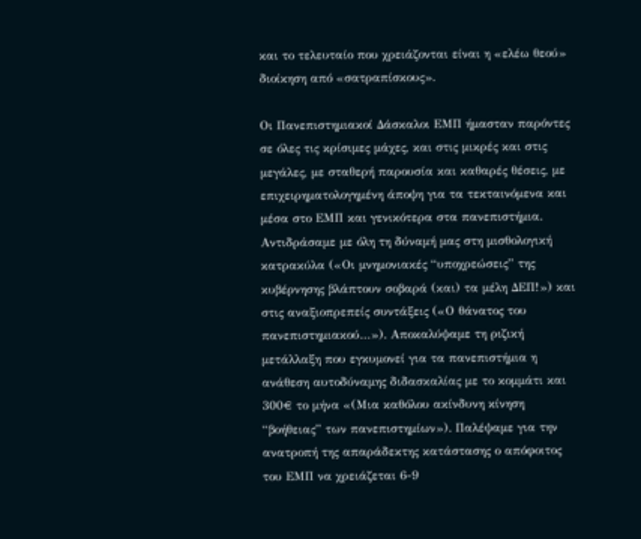και το τελευταίο που χρειάζονται είναι η «ελέω θεού» διοίκηση από «σατραπίσκους».

Οι Πανεπιστημιακοί Δάσκαλοι ΕΜΠ ήμασταν παρόντες σε όλες τις κρίσιμες μάχες, και στις μικρές και στις μεγάλες, με σταθερή παρουσία και καθαρές θέσεις, με επιχειρηματολογημένη άποψη για τα τεκταινόμενα και μέσα στο ΕΜΠ και γενικότερα στα πανεπιστήμια. Αντιδράσαμε με όλη τη δύναμή μας στη μισθολογική κατρακύλα («Οι μνημονιακές “υποχρεώσεις” της κυβέρνησης βλάπτουν σοβαρά (και) τα μέλη ΔΕΠ!») και στις αναξιοπρεπείς συντάξεις («Ο θάνατος του πανεπιστημιακού…»). Αποκαλύψαμε τη ριζική μετάλλαξη που εγκυμονεί για τα πανεπιστήμια η ανάθεση αυτοδύναμης διδασκαλίας με το κομμάτι και 300€ το μήνα «(Μια καθόλου ακίνδυνη κίνηση “βοήθειας” των πανεπιστημίων»). Παλέψαμε για την ανατροπή της απαράδεκτης κατάστασης ο απόφοιτος του ΕΜΠ να χρειάζεται 6-9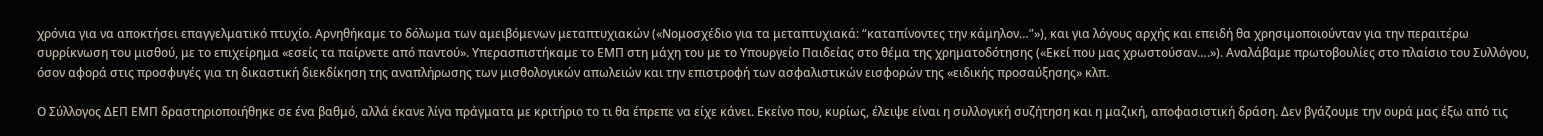χρόνια για να αποκτήσει επαγγελματικό πτυχίο. Αρνηθήκαμε το δόλωμα των αμειβόμενων μεταπτυχιακών («Νομοσχέδιο για τα μεταπτυχιακά: “καταπίνοντες την κάμηλον…”»), και για λόγους αρχής και επειδή θα χρησιμοποιούνταν για την περαιτέρω συρρίκνωση του μισθού, με το επιχείρημα «εσείς τα παίρνετε από παντού». Υπερασπιστήκαμε το ΕΜΠ στη μάχη του με το Υπουργείο Παιδείας στο θέμα της χρηματοδότησης («Εκεί που μας χρωστούσαν….»). Αναλάβαμε πρωτοβουλίες στο πλαίσιο του Συλλόγου, όσον αφορά στις προσφυγές για τη δικαστική διεκδίκηση της αναπλήρωσης των μισθολογικών απωλειών και την επιστροφή των ασφαλιστικών εισφορών της «ειδικής προσαύξησης» κλπ.

Ο Σύλλογος ΔΕΠ ΕΜΠ δραστηριοποιήθηκε σε ένα βαθμό, αλλά έκανε λίγα πράγματα με κριτήριο το τι θα έπρεπε να είχε κάνει. Εκείνο που, κυρίως, έλειψε είναι η συλλογική συζήτηση και η μαζική, αποφασιστική δράση. Δεν βγάζουμε την ουρά μας έξω από τις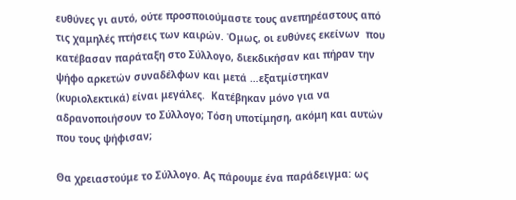ευθύνες γι αυτό, ούτε προσποιούμαστε τους ανεπηρέαστους από τις χαμηλές πτήσεις των καιρών. Όμως, οι ευθύνες εκείνων  που κατέβασαν παράταξη στο Σύλλογο, διεκδικήσαν και πήραν την ψήφο αρκετών συναδέλφων και μετά …εξατμίστηκαν (κυριολεκτικά) είναι μεγάλες.  Κατέβηκαν μόνο για να αδρανοποιήσουν το Σύλλογο; Τόση υποτίμηση, ακόμη και αυτών που τους ψήφισαν;

Θα χρειαστούμε το Σύλλογο. Ας πάρουμε ένα παράδειγμα: ως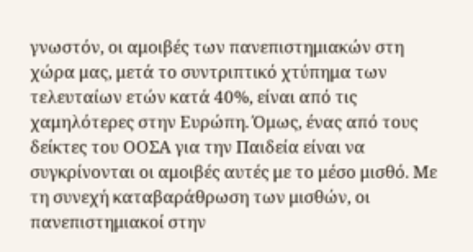γνωστόν, οι αμοιβές των πανεπιστημιακών στη χώρα μας, μετά το συντριπτικό χτύπημα των τελευταίων ετών κατά 40%, είναι από τις χαμηλότερες στην Ευρώπη. Όμως, ένας από τους δείκτες του ΟΟΣΑ για την Παιδεία είναι να συγκρίνονται οι αμοιβές αυτές με το μέσο μισθό. Με τη συνεχή καταβαράθρωση των μισθών, οι πανεπιστημιακοί στην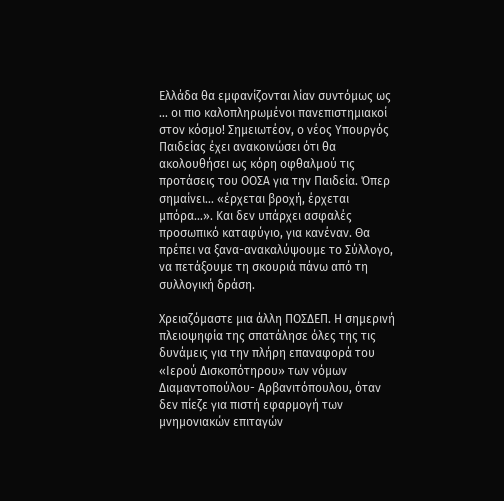Ελλάδα θα εμφανίζονται λίαν συντόμως ως … οι πιο καλοπληρωμένοι πανεπιστημιακοί στον κόσμο! Σημειωτέον, ο νέος Υπουργός Παιδείας έχει ανακοινώσει ότι θα ακολουθήσει ως κόρη οφθαλμού τις προτάσεις του ΟΟΣΑ για την Παιδεία. Όπερ σημαίνει… «έρχεται βροχή, έρχεται μπόρα…». Και δεν υπάρχει ασφαλές προσωπικό καταφύγιο, για κανέναν. Θα πρέπει να ξανα-ανακαλύψουμε το Σύλλογο, να πετάξουμε τη σκουριά πάνω από τη συλλογική δράση.

Χρειαζόμαστε μια άλλη ΠΟΣΔΕΠ. Η σημερινή πλειοψηφία της σπατάλησε όλες της τις δυνάμεις για την πλήρη επαναφορά του «Ιερού Δισκοπότηρου» των νόμων Διαμαντοπούλου- Αρβανιτόπουλου, όταν δεν πίεζε για πιστή εφαρμογή των μνημονιακών επιταγών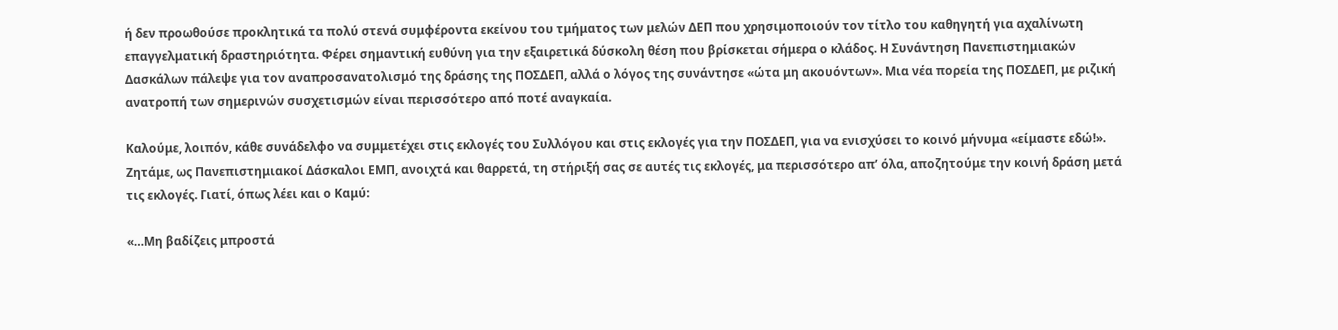ή δεν προωθούσε προκλητικά τα πολύ στενά συμφέροντα εκείνου του τμήματος των μελών ΔΕΠ που χρησιμοποιούν τον τίτλο του καθηγητή για αχαλίνωτη  επαγγελματική δραστηριότητα. Φέρει σημαντική ευθύνη για την εξαιρετικά δύσκολη θέση που βρίσκεται σήμερα ο κλάδος. Η Συνάντηση Πανεπιστημιακών Δασκάλων πάλεψε για τον αναπροσανατολισμό της δράσης της ΠΟΣΔΕΠ, αλλά ο λόγος της συνάντησε «ώτα μη ακουόντων». Μια νέα πορεία της ΠΟΣΔΕΠ, με ριζική ανατροπή των σημερινών συσχετισμών είναι περισσότερο από ποτέ αναγκαία.

Καλούμε, λοιπόν, κάθε συνάδελφο να συμμετέχει στις εκλογές του Συλλόγου και στις εκλογές για την ΠΟΣΔΕΠ, για να ενισχύσει το κοινό μήνυμα «είμαστε εδώ!». Ζητάμε, ως Πανεπιστημιακοί Δάσκαλοι ΕΜΠ, ανοιχτά και θαρρετά, τη στήριξή σας σε αυτές τις εκλογές, μα περισσότερο απ’ όλα, αποζητούμε την κοινή δράση μετά τις εκλογές. Γιατί, όπως λέει και ο Καμύ:

«…Μη βαδίζεις μπροστά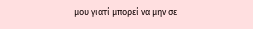μου γιατί μπορεί να μην σε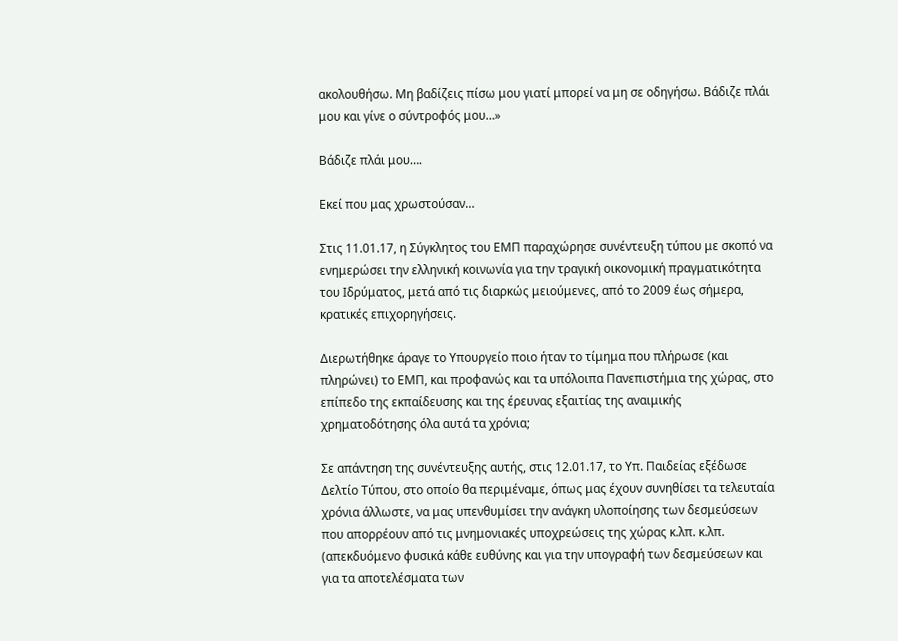ακολουθήσω. Μη βαδίζεις πίσω μου γιατί μπορεί να μη σε οδηγήσω. Βάδιζε πλάι μου και γίνε ο σύντροφός μου…»

Βάδιζε πλάι μου….

Εκεί που μας χρωστούσαν…

Στις 11.01.17, η Σύγκλητος του ΕΜΠ παραχώρησε συνέντευξη τύπου με σκοπό να ενημερώσει την ελληνική κοινωνία για την τραγική οικονομική πραγματικότητα του Ιδρύματος, μετά από τις διαρκώς μειούμενες, από το 2009 έως σήμερα, κρατικές επιχορηγήσεις.

Διερωτήθηκε άραγε το Υπουργείο ποιο ήταν το τίμημα που πλήρωσε (και πληρώνει) το ΕΜΠ, και προφανώς και τα υπόλοιπα Πανεπιστήμια της χώρας, στο επίπεδο της εκπαίδευσης και της έρευνας εξαιτίας της αναιμικής χρηματοδότησης όλα αυτά τα χρόνια;

Σε απάντηση της συνέντευξης αυτής, στις 12.01.17, το Υπ. Παιδείας εξέδωσε Δελτίο Τύπου, στο οποίο θα περιμέναμε, όπως μας έχουν συνηθίσει τα τελευταία χρόνια άλλωστε, να μας υπενθυμίσει την ανάγκη υλοποίησης των δεσμεύσεων που απορρέουν από τις μνημονιακές υποχρεώσεις της χώρας κ.λπ. κ.λπ. (απεκδυόμενο φυσικά κάθε ευθύνης και για την υπογραφή των δεσμεύσεων και για τα αποτελέσματα των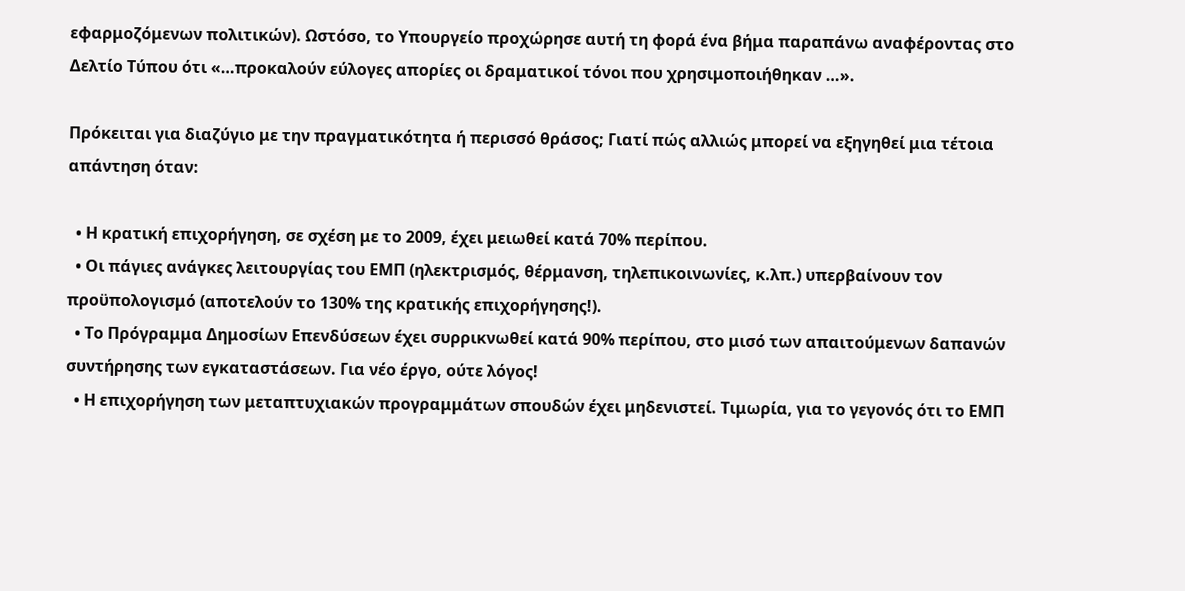εφαρμοζόμενων πολιτικών). Ωστόσο, το Υπουργείο προχώρησε αυτή τη φορά ένα βήμα παραπάνω αναφέροντας στο Δελτίο Τύπου ότι «…προκαλούν εύλογες απορίες οι δραματικοί τόνοι που χρησιμοποιήθηκαν …».

Πρόκειται για διαζύγιο με την πραγματικότητα ή περισσό θράσος; Γιατί πώς αλλιώς μπορεί να εξηγηθεί μια τέτοια απάντηση όταν:

  • Η κρατική επιχορήγηση, σε σχέση με το 2009, έχει μειωθεί κατά 70% περίπου.
  • Οι πάγιες ανάγκες λειτουργίας του ΕΜΠ (ηλεκτρισμός, θέρμανση, τηλεπικοινωνίες, κ.λπ.) υπερβαίνουν τον προϋπολογισμό (αποτελούν το 130% της κρατικής επιχορήγησης!).
  • Το Πρόγραμμα Δημοσίων Επενδύσεων έχει συρρικνωθεί κατά 90% περίπου, στο μισό των απαιτούμενων δαπανών συντήρησης των εγκαταστάσεων. Για νέο έργο, ούτε λόγος!
  • Η επιχορήγηση των μεταπτυχιακών προγραμμάτων σπουδών έχει μηδενιστεί. Τιμωρία, για το γεγονός ότι το ΕΜΠ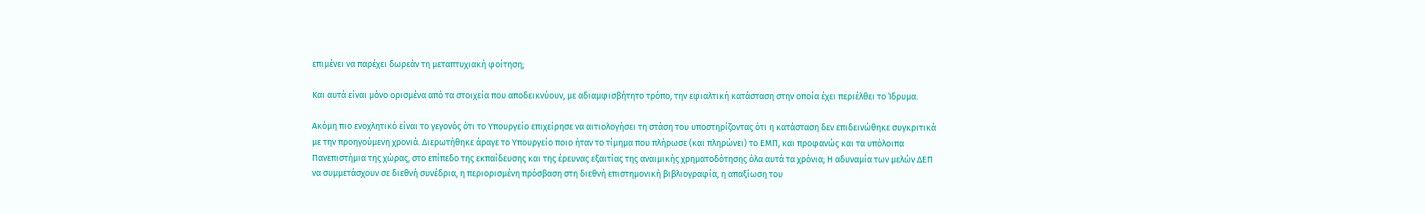επιμένει να παρέχει δωρεάν τη μεταπτυχιακή φοίτηση;

Και αυτά είναι μόνο ορισμένα από τα στοιχεία που αποδεικνύουν, με αδιαμφισβήτητο τρόπο, την εφιαλτική κατάσταση στην οποία έχει περιέλθει το Ίδρυμα.

Ακόμη πιο ενοχλητικό είναι το γεγονός ότι το Υπουργείο επιχείρησε να αιτιολογήσει τη στάση του υποστηρίζοντας ότι η κατάσταση δεν επιδεινώθηκε συγκριτικά με την προηγούμενη χρονιά. Διερωτήθηκε άραγε το Υπουργείο ποιο ήταν το τίμημα που πλήρωσε (και πληρώνει) το ΕΜΠ, και προφανώς και τα υπόλοιπα Πανεπιστήμια της χώρας, στο επίπεδο της εκπαίδευσης και της έρευνας εξαιτίας της αναιμικής χρηματοδότησης όλα αυτά τα χρόνια; Η αδυναμία των μελών ΔΕΠ να συμμετάσχουν σε διεθνή συνέδρια, η περιορισμένη πρόσβαση στη διεθνή επιστημονική βιβλιογραφία, η απαξίωση του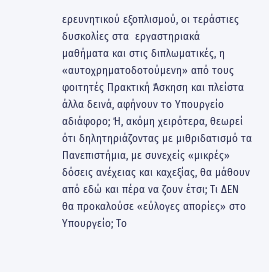ερευνητικού εξοπλισμού, οι τεράστιες δυσκολίες στα  εργαστηριακά  μαθήματα και στις διπλωματικές, η «αυτοχρηματοδοτούμενη» από τους φοιτητές Πρακτική Άσκηση και πλείστα άλλα δεινά, αφήνουν το Υπουργείο αδιάφορο; Ή, ακόμη χειρότερα, θεωρεί ότι δηλητηριάζοντας με μιθριδατισμό τα Πανεπιστήμια, με συνεχείς «μικρές» δόσεις ανέχειας και καχεξίας, θα μάθουν από εδώ και πέρα να ζουν έτσι; Τι ΔΕΝ θα προκαλούσε «εύλογες απορίες» στο Υπουργείο; Το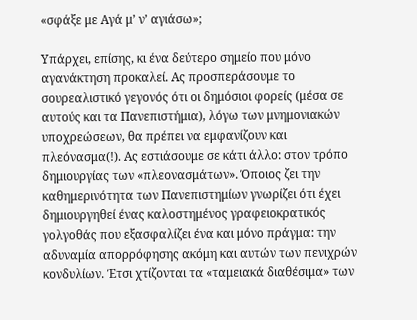«σφάξε με Αγά μ’ ν’ αγιάσω»;

Υπάρχει, επίσης, κι ένα δεύτερο σημείο που μόνο αγανάκτηση προκαλεί. Ας προσπεράσουμε το σουρεαλιστικό γεγονός ότι οι δημόσιοι φορείς (μέσα σε αυτούς και τα Πανεπιστήμια), λόγω των μνημονιακών υποχρεώσεων, θα πρέπει να εμφανίζουν και πλεόνασμα(!). Ας εστιάσουμε σε κάτι άλλο: στον τρόπο δημιουργίας των «πλεονασμάτων». Όποιος ζει την καθημερινότητα των Πανεπιστημίων γνωρίζει ότι έχει δημιουργηθεί ένας καλοστημένος γραφειοκρατικός γολγοθάς που εξασφαλίζει ένα και μόνο πράγμα: την αδυναμία απορρόφησης ακόμη και αυτών των πενιχρών κονδυλίων. Έτσι χτίζονται τα «ταμειακά διαθέσιμα» των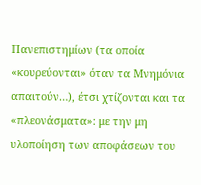Πανεπιστημίων (τα οποία «κουρεύονται» όταν τα Μνημόνια απαιτούν…), έτσι χτίζονται και τα «πλεονάσματα»: με την μη υλοποίηση των αποφάσεων του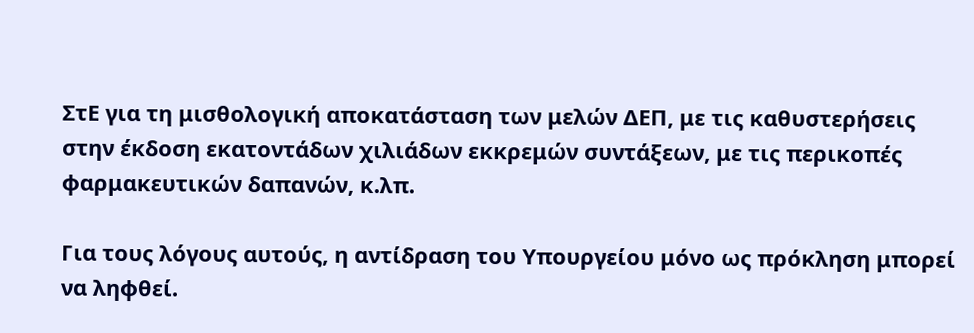ΣτΕ για τη μισθολογική αποκατάσταση των μελών ΔΕΠ, με τις καθυστερήσεις στην έκδοση εκατοντάδων χιλιάδων εκκρεμών συντάξεων, με τις περικοπές φαρμακευτικών δαπανών, κ.λπ.

Για τους λόγους αυτούς, η αντίδραση του Υπουργείου μόνο ως πρόκληση μπορεί να ληφθεί.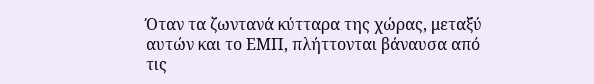Όταν τα ζωντανά κύτταρα της χώρας, μεταξύ αυτών και το ΕΜΠ, πλήττονται βάναυσα από τις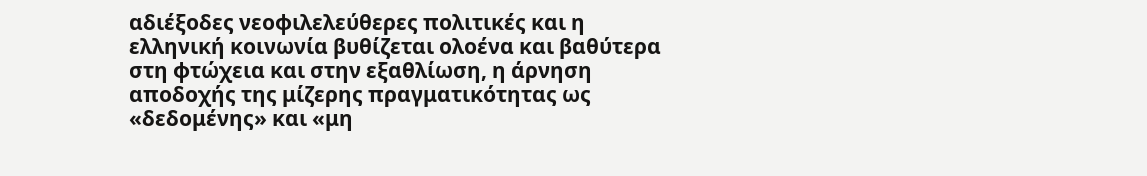αδιέξοδες νεοφιλελεύθερες πολιτικές και η ελληνική κοινωνία βυθίζεται ολοένα και βαθύτερα στη φτώχεια και στην εξαθλίωση, η άρνηση αποδοχής της μίζερης πραγματικότητας ως «δεδομένης» και «μη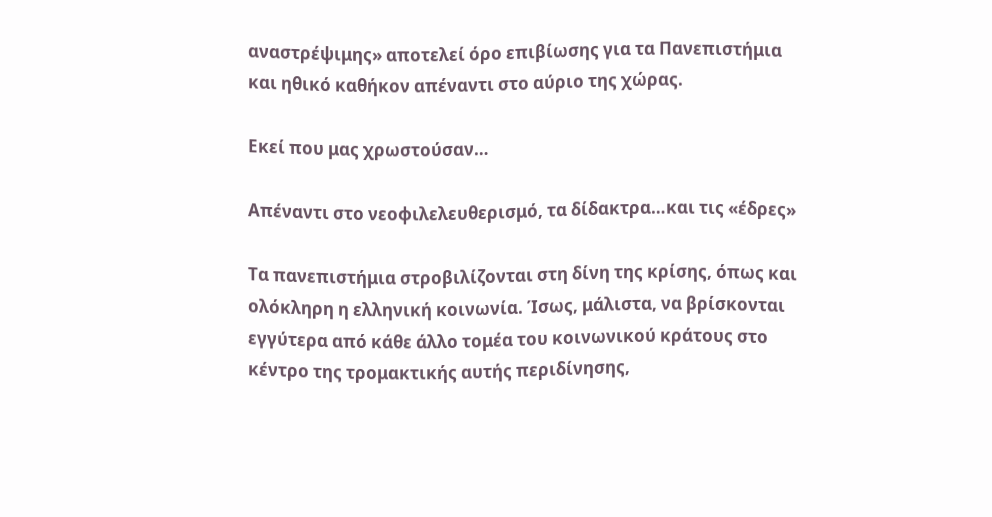αναστρέψιμης» αποτελεί όρο επιβίωσης για τα Πανεπιστήμια και ηθικό καθήκον απέναντι στο αύριο της χώρας.

Εκεί που μας χρωστούσαν…

Απέναντι στο νεοφιλελευθερισμό, τα δίδακτρα…και τις «έδρες»

Τα πανεπιστήμια στροβιλίζονται στη δίνη της κρίσης, όπως και ολόκληρη η ελληνική κοινωνία. Ίσως, μάλιστα, να βρίσκονται εγγύτερα από κάθε άλλο τομέα του κοινωνικού κράτους στο κέντρο της τρομακτικής αυτής περιδίνησης,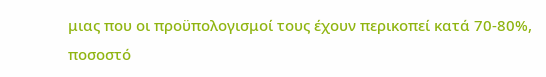μιας που οι προϋπολογισμοί τους έχουν περικοπεί κατά 70-80%, ποσοστό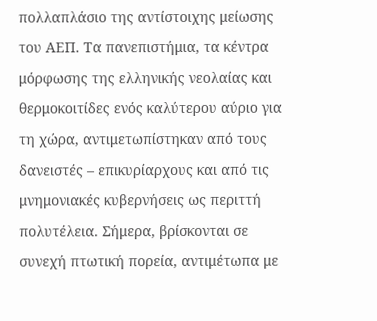πολλαπλάσιο της αντίστοιχης μείωσης του ΑΕΠ. Τα πανεπιστήμια, τα κέντρα μόρφωσης της ελληνικής νεολαίας και θερμοκοιτίδες ενός καλύτερου αύριο για τη χώρα, αντιμετωπίστηκαν από τους δανειστές – επικυρίαρχους και από τις μνημονιακές κυβερνήσεις ως περιττή πολυτέλεια. Σήμερα, βρίσκονται σε συνεχή πτωτική πορεία, αντιμέτωπα με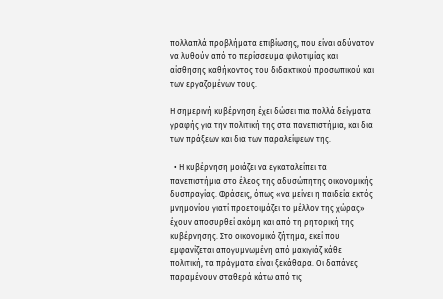πολλαπλά προβλήματα επιβίωσης, που είναι αδύνατον να λυθούν από το περίσσευμα φιλοτιμίας και αίσθησης καθήκοντος του διδακτικού προσωπικού και των εργαζομένων τους.

Η σημερινή κυβέρνηση έχει δώσει πια πολλά δείγματα γραφής για την πολιτική της στα πανεπιστήμια, και δια των πράξεων και δια των παραλείψεων της.

  • Η κυβέρνηση μοιάζει να εγκαταλείπει τα πανεπιστήμια στο έλεος της αδυσώπητης οικονομικής δυσπραγίας. Φράσεις, όπως «να μείνει η παιδεία εκτός μνημονίου γιατί προετοιμάζει το μέλλον της χώρας» έχουν αποσυρθεί ακόμη και από τη ρητορική της κυβέρνησης. Στο οικονομικό ζήτημα, εκεί που εμφανίζεται απογυμνωμένη από μακιγιάζ κάθε πολιτική, τα πράγματα είναι ξεκάθαρα. Οι δαπάνες παραμένουν σταθερά κάτω από τις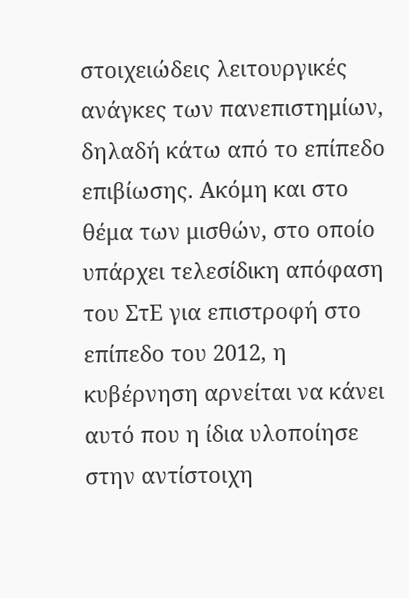στοιχειώδεις λειτουργικές ανάγκες των πανεπιστημίων, δηλαδή κάτω από το επίπεδο επιβίωσης. Ακόμη και στο θέμα των μισθών, στο οποίο υπάρχει τελεσίδικη απόφαση του ΣτΕ για επιστροφή στο επίπεδο του 2012, η κυβέρνηση αρνείται να κάνει αυτό που η ίδια υλοποίησε στην αντίστοιχη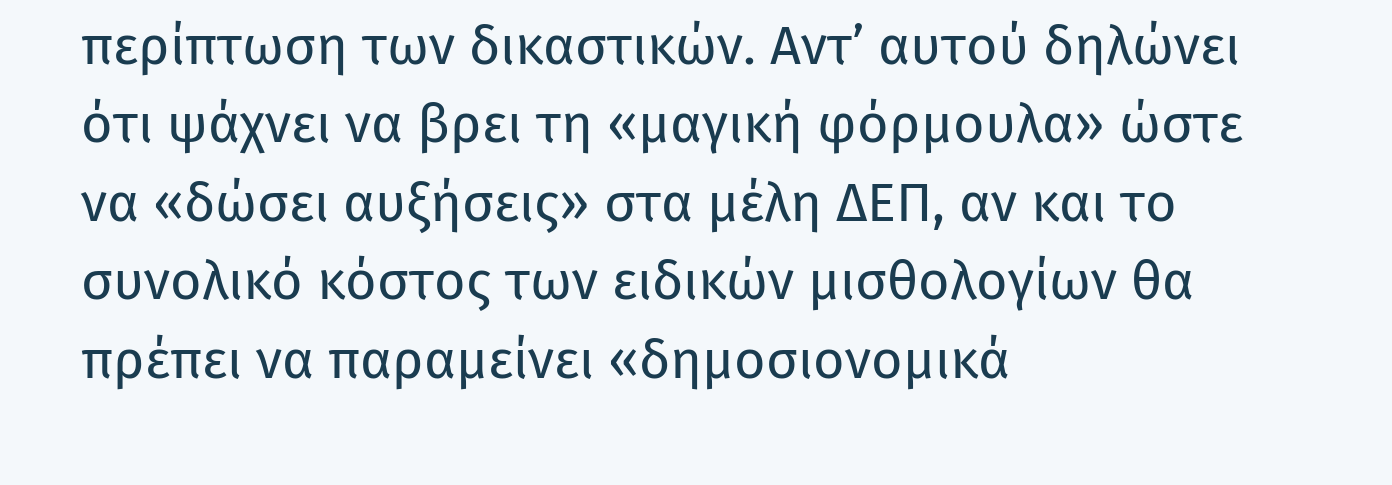περίπτωση των δικαστικών. Αντ’ αυτού δηλώνει ότι ψάχνει να βρει τη «μαγική φόρμουλα» ώστε να «δώσει αυξήσεις» στα μέλη ΔΕΠ, αν και το συνολικό κόστος των ειδικών μισθολογίων θα πρέπει να παραμείνει «δημοσιονομικά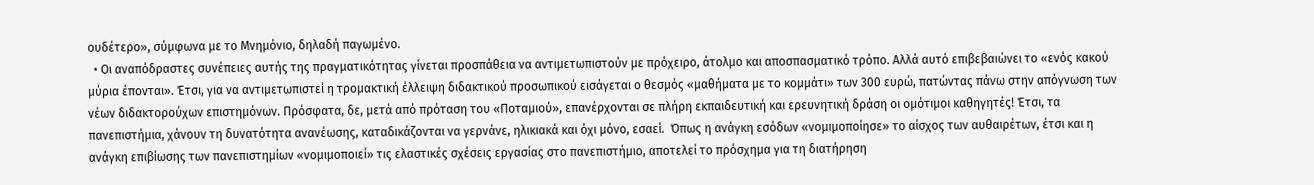ουδέτερο», σύμφωνα με το Μνημόνιο, δηλαδή παγωμένο.
  • Οι αναπόδραστες συνέπειες αυτής της πραγματικότητας γίνεται προσπάθεια να αντιμετωπιστούν με πρόχειρο, άτολμο και αποσπασματικό τρόπο. Αλλά αυτό επιβεβαιώνει το «ενός κακού μύρια έπονται». Έτσι, για να αντιμετωπιστεί η τρομακτική έλλειψη διδακτικού προσωπικού εισάγεται ο θεσμός «μαθήματα με το κομμάτι» των 300 ευρώ, πατώντας πάνω στην απόγνωση των νέων διδακτορούχων επιστημόνων. Πρόσφατα, δε, μετά από πρόταση του «Ποταμιού», επανέρχονται σε πλήρη εκπαιδευτική και ερευνητική δράση οι ομότιμοι καθηγητές! Έτσι, τα πανεπιστήμια, χάνουν τη δυνατότητα ανανέωσης, καταδικάζονται να γερνάνε, ηλικιακά και όχι μόνο, εσαεί.  Όπως η ανάγκη εσόδων «νομιμοποίησε» το αίσχος των αυθαιρέτων, έτσι και η ανάγκη επιβίωσης των πανεπιστημίων «νομιμοποιεί» τις ελαστικές σχέσεις εργασίας στο πανεπιστήμιο, αποτελεί το πρόσχημα για τη διατήρηση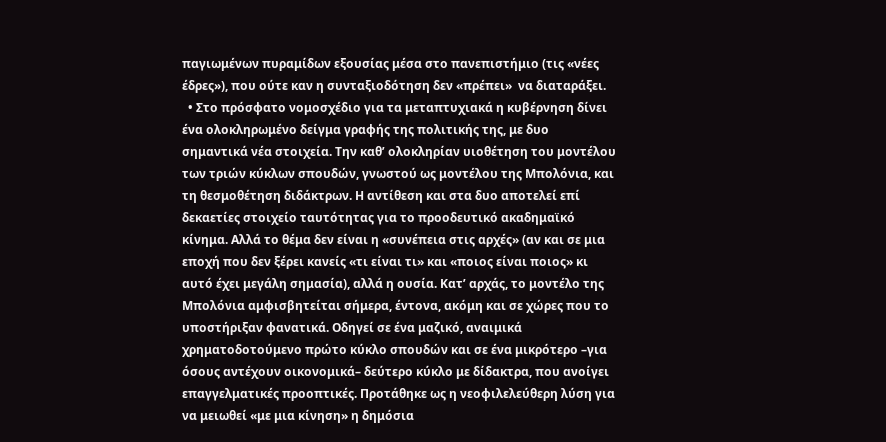παγιωμένων πυραμίδων εξουσίας μέσα στο πανεπιστήμιο (τις «νέες έδρες»), που ούτε καν η συνταξιοδότηση δεν «πρέπει»  να διαταράξει.
  • Στο πρόσφατο νομοσχέδιο για τα μεταπτυχιακά η κυβέρνηση δίνει ένα ολοκληρωμένο δείγμα γραφής της πολιτικής της, με δυο σημαντικά νέα στοιχεία. Την καθ’ ολοκληρίαν υιοθέτηση του μοντέλου των τριών κύκλων σπουδών, γνωστού ως μοντέλου της Μπολόνια, και τη θεσμοθέτηση διδάκτρων. Η αντίθεση και στα δυο αποτελεί επί δεκαετίες στοιχείο ταυτότητας για το προοδευτικό ακαδημαϊκό κίνημα. Αλλά το θέμα δεν είναι η «συνέπεια στις αρχές» (αν και σε μια εποχή που δεν ξέρει κανείς «τι είναι τι» και «ποιος είναι ποιος» κι αυτό έχει μεγάλη σημασία), αλλά η ουσία. Κατ’ αρχάς, το μοντέλο της Μπολόνια αμφισβητείται σήμερα, έντονα, ακόμη και σε χώρες που το υποστήριξαν φανατικά. Οδηγεί σε ένα μαζικό, αναιμικά χρηματοδοτούμενο πρώτο κύκλο σπουδών και σε ένα μικρότερο –για όσους αντέχουν οικονομικά– δεύτερο κύκλο με δίδακτρα, που ανοίγει επαγγελματικές προοπτικές. Προτάθηκε ως η νεοφιλελεύθερη λύση για να μειωθεί «με μια κίνηση» η δημόσια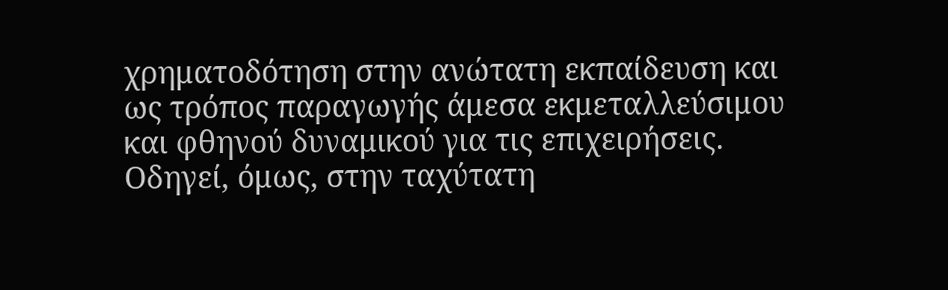χρηματοδότηση στην ανώτατη εκπαίδευση και ως τρόπος παραγωγής άμεσα εκμεταλλεύσιμου και φθηνού δυναμικού για τις επιχειρήσεις. Οδηγεί, όμως, στην ταχύτατη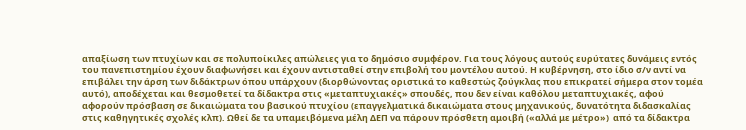απαξίωση των πτυχίων και σε πολυποίκιλες απώλειες για το δημόσιο συμφέρον. Για τους λόγους αυτούς ευρύτατες δυνάμεις εντός του πανεπιστημίου έχουν διαφωνήσει και έχουν αντισταθεί στην επιβολή του μοντέλου αυτού. Η κυβέρνηση, στο ίδιο σ/ν αντί να επιβάλει την άρση των διδάκτρων όπου υπάρχουν (διορθώνοντας οριστικά το καθεστώς ζούγκλας που επικρατεί σήμερα στον τομέα αυτό), αποδέχεται και θεσμοθετεί τα δίδακτρα στις «μεταπτυχιακές» σπουδές, που δεν είναι καθόλου μεταπτυχιακές, αφού αφορούν πρόσβαση σε δικαιώματα του βασικού πτυχίου (επαγγελματικά δικαιώματα στους μηχανικούς, δυνατότητα διδασκαλίας στις καθηγητικές σχολές κλπ). Ωθεί δε τα υπαμειβόμενα μέλη ΔΕΠ να πάρουν πρόσθετη αμοιβή («αλλά με μέτρο»)  από τα δίδακτρα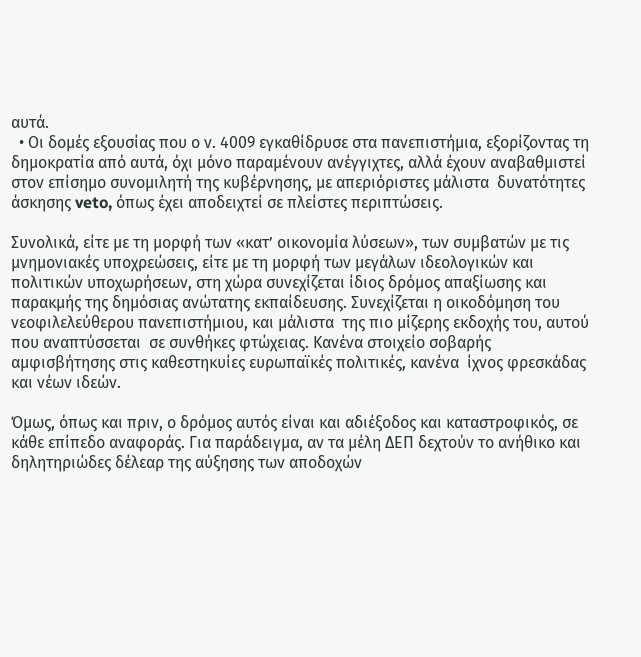αυτά.
  • Οι δομές εξουσίας που ο ν. 4009 εγκαθίδρυσε στα πανεπιστήμια, εξορίζοντας τη δημοκρατία από αυτά, όχι μόνο παραμένουν ανέγγιχτες, αλλά έχουν αναβαθμιστεί στον επίσημο συνομιλητή της κυβέρνησης, με απεριόριστες μάλιστα  δυνατότητες άσκησης veto, όπως έχει αποδειχτεί σε πλείστες περιπτώσεις.

Συνολικά, είτε με τη μορφή των «κατ’ οικονομία λύσεων», των συμβατών με τις μνημονιακές υποχρεώσεις, είτε με τη μορφή των μεγάλων ιδεολογικών και πολιτικών υποχωρήσεων, στη χώρα συνεχίζεται ίδιος δρόμος απαξίωσης και παρακμής της δημόσιας ανώτατης εκπαίδευσης. Συνεχίζεται η οικοδόμηση του νεοφιλελεύθερου πανεπιστήμιου, και μάλιστα  της πιο μίζερης εκδοχής του, αυτού που αναπτύσσεται  σε συνθήκες φτώχειας. Κανένα στοιχείο σοβαρής αμφισβήτησης στις καθεστηκυίες ευρωπαϊκές πολιτικές, κανένα  ίχνος φρεσκάδας και νέων ιδεών.

Όμως, όπως και πριν, ο δρόμος αυτός είναι και αδιέξοδος και καταστροφικός, σε κάθε επίπεδο αναφοράς. Για παράδειγμα, αν τα μέλη ΔΕΠ δεχτούν το ανήθικο και δηλητηριώδες δέλεαρ της αύξησης των αποδοχών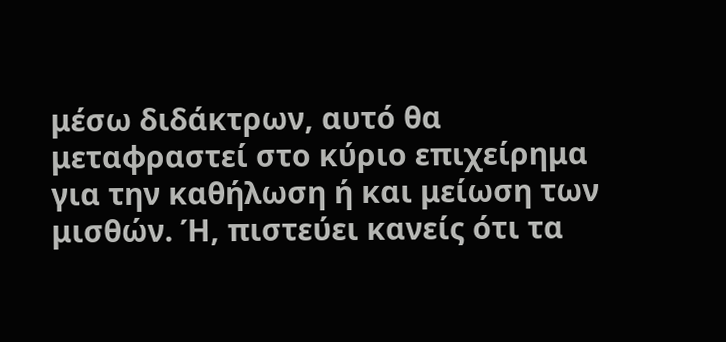μέσω διδάκτρων, αυτό θα μεταφραστεί στο κύριο επιχείρημα για την καθήλωση ή και μείωση των μισθών. Ή, πιστεύει κανείς ότι τα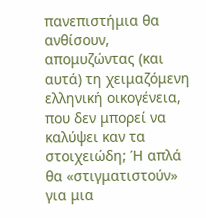πανεπιστήμια θα ανθίσουν, απομυζώντας (και αυτά) τη χειμαζόμενη ελληνική οικογένεια, που δεν μπορεί να καλύψει καν τα στοιχειώδη; Ή απλά θα «στιγματιστούν» για μια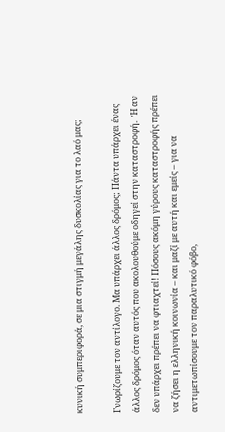κυνική συμπεριφορά, σε μια στιγμή μεγάλης δυσκολίας για το λαό μας;

Γνωρίζουμε τον αντίλογο. Μα υπάρχει άλλος δρόμος; Πάντα υπάρχει ένας άλλος δρόμος όταν αυτός που ακολουθούμε οδηγεί στην καταστροφή.  Ή αν δεν υπάρχει πρέπει να φτιαχτεί! Πόσους ακόμη γύρους καταστροφής πρέπει να ζήσει η ελληνική κοινωνία – και μαζί με αυτή και εμείς – για να αντιμετωπίσουμε τον παραλυτικό φόβο,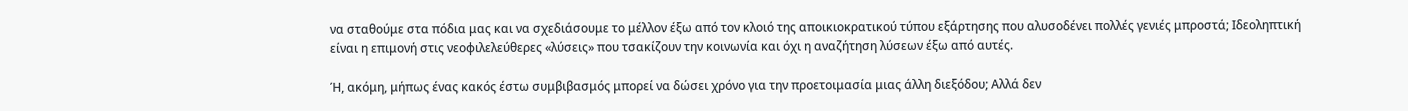να σταθούμε στα πόδια μας και να σχεδιάσουμε το μέλλον έξω από τον κλοιό της αποικιοκρατικού τύπου εξάρτησης που αλυσοδένει πολλές γενιές μπροστά; Ιδεοληπτική είναι η επιμονή στις νεοφιλελεύθερες «λύσεις» που τσακίζουν την κοινωνία και όχι η αναζήτηση λύσεων έξω από αυτές.

Ή, ακόμη, μήπως ένας κακός έστω συμβιβασμός μπορεί να δώσει χρόνο για την προετοιμασία μιας άλλη διεξόδου; Αλλά δεν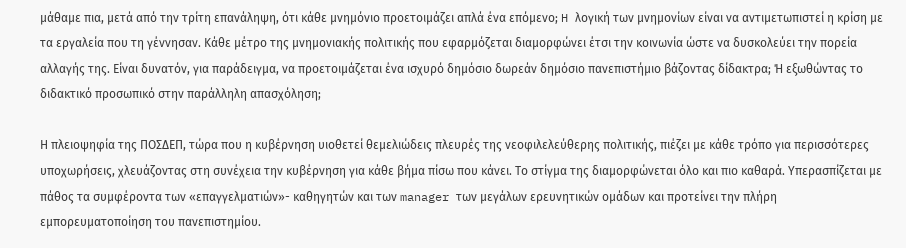μάθαμε πια, μετά από την τρίτη επανάληψη, ότι κάθε μνημόνιο προετοιμάζει απλά ένα επόμενο; H λογική των μνημονίων είναι να αντιμετωπιστεί η κρίση με τα εργαλεία που τη γέννησαν. Κάθε μέτρο της μνημονιακής πολιτικής που εφαρμόζεται διαμορφώνει έτσι την κοινωνία ώστε να δυσκολεύει την πορεία αλλαγής της. Είναι δυνατόν, για παράδειγμα, να προετοιμάζεται ένα ισχυρό δημόσιο δωρεάν δημόσιο πανεπιστήμιο βάζοντας δίδακτρα; Ή εξωθώντας το διδακτικό προσωπικό στην παράλληλη απασχόληση;

Η πλειοψηφία της ΠΟΣΔΕΠ, τώρα που η κυβέρνηση υιοθετεί θεμελιώδεις πλευρές της νεοφιλελεύθερης πολιτικής, πιέζει με κάθε τρόπο για περισσότερες υποχωρήσεις, χλευάζοντας στη συνέχεια την κυβέρνηση για κάθε βήμα πίσω που κάνει. Το στίγμα της διαμορφώνεται όλο και πιο καθαρά. Υπερασπίζεται με πάθος τα συμφέροντα των «επαγγελματιών»- καθηγητών και των manager των μεγάλων ερευνητικών ομάδων και προτείνει την πλήρη εμπορευματοποίηση του πανεπιστημίου.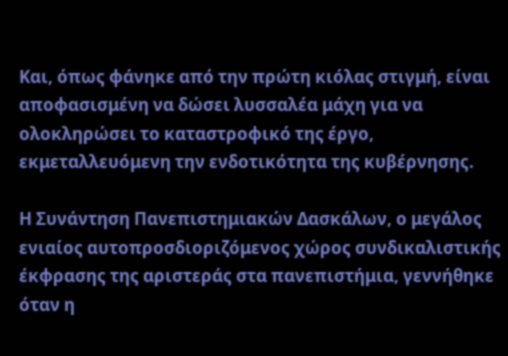Και, όπως φάνηκε από την πρώτη κιόλας στιγμή, είναι αποφασισμένη να δώσει λυσσαλέα μάχη για να ολοκληρώσει το καταστροφικό της έργο, εκμεταλλευόμενη την ενδοτικότητα της κυβέρνησης.

Η Συνάντηση Πανεπιστημιακών Δασκάλων, ο μεγάλος ενιαίος αυτοπροσδιοριζόμενος χώρος συνδικαλιστικής έκφρασης της αριστεράς στα πανεπιστήμια, γεννήθηκε όταν η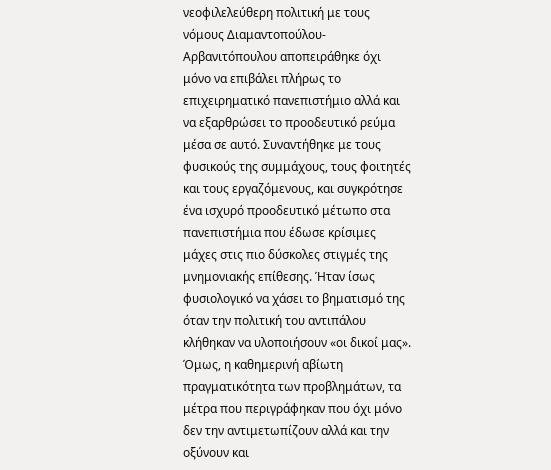νεοφιλελεύθερη πολιτική με τους νόμους Διαμαντοπούλου-Αρβανιτόπουλου αποπειράθηκε όχι μόνο να επιβάλει πλήρως το επιχειρηματικό πανεπιστήμιο αλλά και να εξαρθρώσει το προοδευτικό ρεύμα μέσα σε αυτό. Συναντήθηκε με τους φυσικούς της συμμάχους, τους φοιτητές και τους εργαζόμενους, και συγκρότησε ένα ισχυρό προοδευτικό μέτωπο στα πανεπιστήμια που έδωσε κρίσιμες μάχες στις πιο δύσκολες στιγμές της μνημονιακής επίθεσης. Ήταν ίσως φυσιολογικό να χάσει το βηματισμό της όταν την πολιτική του αντιπάλου κλήθηκαν να υλοποιήσουν «οι δικοί μας». Όμως, η καθημερινή αβίωτη πραγματικότητα των προβλημάτων, τα μέτρα που περιγράφηκαν που όχι μόνο δεν την αντιμετωπίζουν αλλά και την οξύνουν και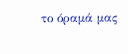το όραμά μας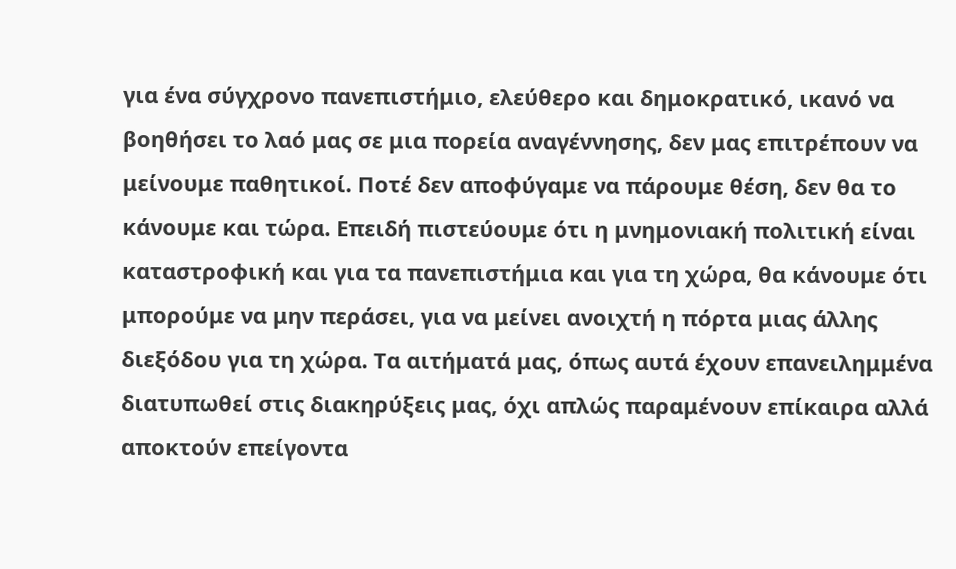για ένα σύγχρονο πανεπιστήμιο, ελεύθερο και δημοκρατικό, ικανό να βοηθήσει το λαό μας σε μια πορεία αναγέννησης, δεν μας επιτρέπουν να μείνουμε παθητικοί. Ποτέ δεν αποφύγαμε να πάρουμε θέση, δεν θα το κάνουμε και τώρα. Επειδή πιστεύουμε ότι η μνημονιακή πολιτική είναι καταστροφική και για τα πανεπιστήμια και για τη χώρα, θα κάνουμε ότι μπορούμε να μην περάσει, για να μείνει ανοιχτή η πόρτα μιας άλλης διεξόδου για τη χώρα. Τα αιτήματά μας, όπως αυτά έχουν επανειλημμένα διατυπωθεί στις διακηρύξεις μας, όχι απλώς παραμένουν επίκαιρα αλλά αποκτούν επείγοντα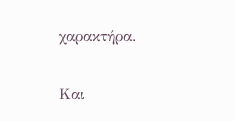χαρακτήρα.

Και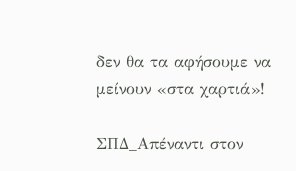δεν θα τα αφήσουμε να μείνουν «στα χαρτιά»!

ΣΠΔ_Απέναντι στον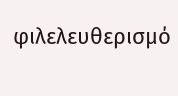φιλελευθερισμό